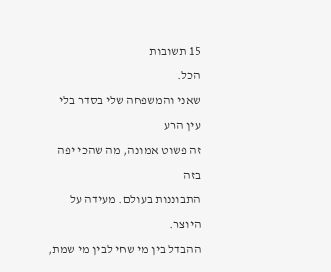15 תשובות
הכל.
שאני והמשפחה שלי בסדר בלי עין הרע
זה פשוט אמונה, מה שהכי יפה בזה
התבוננות בעולם. מעידה על היוצר.
ההבדל בין מי שחי לבין מי שמת,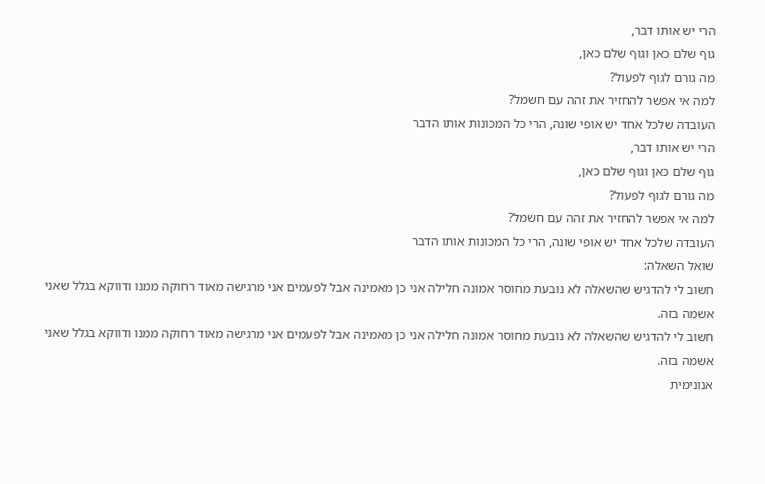הרי יש אותו דבר,
גוף שלם כאן וגוף שלם כאן,
מה גורם לגוף לפעול?
למה אי אפשר להחזיר את זהה עם חשמל?
העובדה שלכל אחד יש אופי שונה, הרי כל המכונות אותו הדבר
הרי יש אותו דבר,
גוף שלם כאן וגוף שלם כאן,
מה גורם לגוף לפעול?
למה אי אפשר להחזיר את זהה עם חשמל?
העובדה שלכל אחד יש אופי שונה, הרי כל המכונות אותו הדבר
שואל השאלה:
חשוב לי להדגיש שהשאלה לא נובעת מחוסר אמונה חלילה אני כן מאמינה אבל לפעמים אני מרגישה מאוד רחוקה ממנו ודווקא בגלל שאני אשמה בזה.
חשוב לי להדגיש שהשאלה לא נובעת מחוסר אמונה חלילה אני כן מאמינה אבל לפעמים אני מרגישה מאוד רחוקה ממנו ודווקא בגלל שאני אשמה בזה.
אנונימית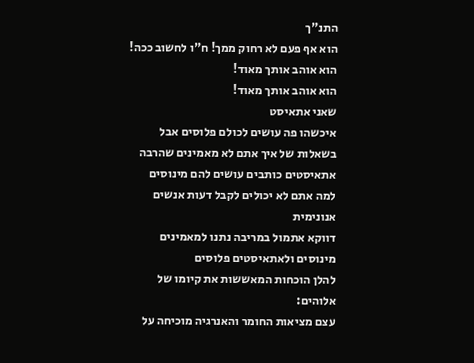התנ"ך
הוא אף פעם לא רחוק ממך! ח"ו לחשוב ככה!
הוא אוהב אותך מאוד!
הוא אוהב אותך מאוד!
שאני אתאיסט
איכשהו פה עושים לכולם פלוסים אבל בשאלות של איך אתם לא מאמינים שהרבה אתאיסטים כותבים עושים להם מינוסים למה אתם לא יכולים לקבל דעות אנשים
אנונימית
דווקא אתמול במריבה נתנו למאמינים מינוסים ולאתאיסטים פלוסים
להלן הוכחות המאששות את קיומו של אלוהים:
עצם מציאות החומר והאנרגיה מוכיחה על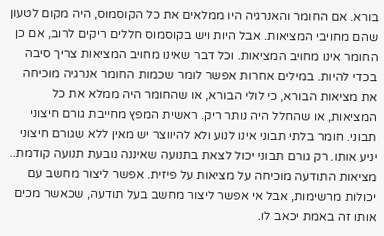בורא. אם החומר והאנרגיה היו ממלאים את כל הקוסמוס, היה מקום לטעון שהם מחויבי המציאות. אבל היות ויש בקוסמוס חללים ריקים לרוב, אם כן החומר אינו מחויב המציאות. וכל דבר שאינו מחויב המציאות צריך סיבה בכדי להיות. במילים אחרות אפשר לומר שכמות החומר אנרגיה מוכיחה את מציאות הבורא, כי לולי הבורא, או שהחומר היה ממלא את כל המציאות, או שהחלל היה נותר ריק. ראשית המפץ מחייבת גורם חיצוני תבוני. חומר בלתי תבוני אינו לנוע ולא להיווצר יש מאין ללא שגורם חיצוני יניע אותו. רק גורם תבוני יכול לצאת בתנועה שאיננה נובעת תנועה קודמת.. מציאות התודעה מוכיחה על מציאות על פיזית. אפשר ליצור מחשב עם יכולות מרשימות, אבל אי אפשר ליצור מחשב בעל תודעה, שכאשר מכים אותו זה באמת יכאב לו.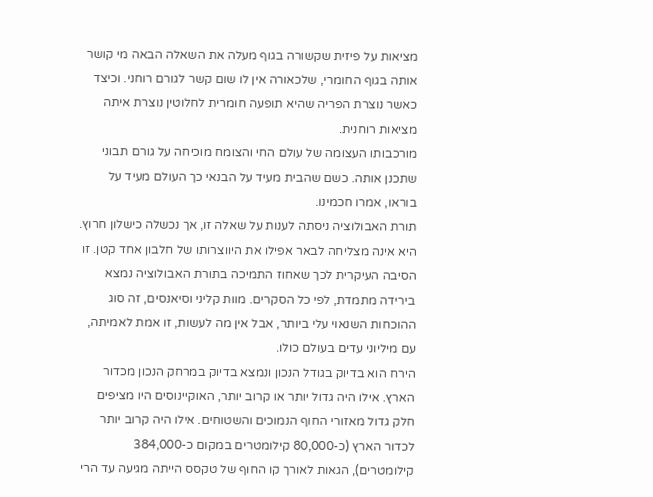מציאות על פיזית שקשורה בגוף מעלה את השאלה הבאה מי קושר אותה בגוף החומרי, שלכאורה אין לו שום קשר לגורם רוחני. וכיצד כאשר נוצרת הפריה שהיא תופעה חומרית לחלוטין נוצרת איתה מציאות רוחנית.
מורכבותו העצומה של עולם החי והצומח מוכיחה על גורם תבוני שתכנן אותה. כשם שהבית מעיד על הבנאי כך העולם מעיד על בוראו, אמרו חכמינו.
תורת האבולוציה ניסתה לענות על שאלה זו, אך נכשלה כישלון חרוץ. היא אינה מצליחה לבאר אפילו את היווצרותו של חלבון אחד קטן. זו הסיבה העיקרית לכך שאחוז התמיכה בתורת האבולוציה נמצא בירידה מתמדת, לפי כל הסקרים. מוות קליני וסיאנסים, זה סוג ההוכחות השנאוי עלי ביותר, אבל אין מה לעשות, זו אמת לאמיתה, עם מיליוני עדים בעולם כולו.
הירח הוא בדיוק בגודל הנכון ונמצא בדיוק במרחק הנכון מכדור הארץ. אילו היה גדול יותר או קרוב יותר, האוקיינוסים היו מציפים חלק גדול מאזורי החוף הנמוכים והשטוחים. אילו היה קרוב יותר לכדור הארץ (כ-80,000 קילומטרים במקום כ-384,000 קילומטרים), הגאות לאורך קו החוף של טקסס הייתה מגיעה עד הרי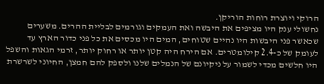הרוקי ויוצרת רוחות הוריקן.
נחשולי ענק היו מציפים את היבשה ואת העמקים וגורמים לבליית ההרים. משערים שכאשר פני היבשות היו נהיים שטוחים, המים היו מכסים את כל פני כדור הארץ עד לעומק של כ-2.4 קילומטרים. אם הירח היה קטן יותר או רחוק יותר, זרמי הגאות והשפל היו חלשים מכדי לשמור על ניקיונם של הנמלים שלנו ולספק להם חמצן, החיוני לשרשרת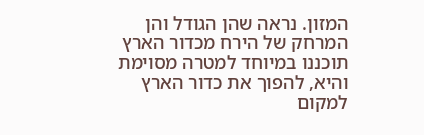המזון. נראה שהן הגודל והן המרחק של הירח מכדור הארץ תוכננו במיוחד למטרה מסוימת והיא, להפוך את כדור הארץ למקום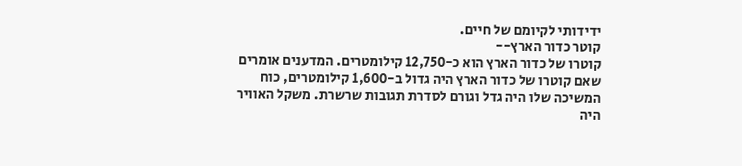ידידותי לקיומם של חיים.
קוטר כדור הארץ--
קוטרו של כדור הארץ הוא כ-12,750 קילומטרים. המדענים אומרים שאם קוטרו של כדור הארץ היה גדול ב-1,600 קילומטרים, כוח המשיכה שלו היה גדל וגורם לסדרת תגובות שרשרת. משקל האוויר היה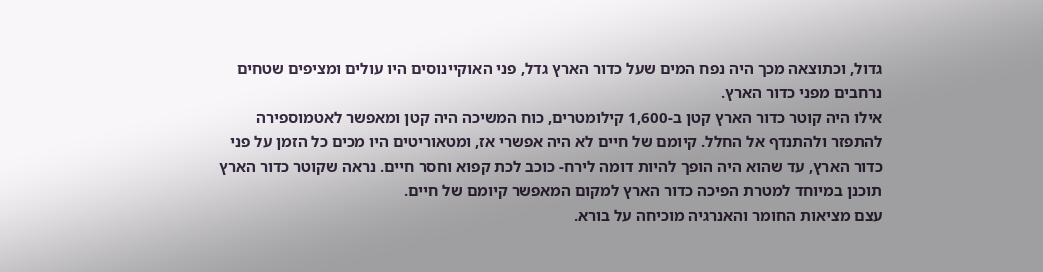גדול, וכתוצאה מכך היה נפח המים שעל כדור הארץ גדל, פני האוקיינוסים היו עולים ומציפים שטחים נרחבים מפני כדור הארץ.
אילו היה קוטר כדור הארץ קטן ב-1,600 קילומטרים, כוח המשיכה היה קטן ומאפשר לאטמוספירה להתפזר ולהתנדף אל החלל. קיומם של חיים לא היה אפשרי אז, ומטאוריטים היו מכים כל הזמן על פני כדור הארץ, עד שהוא היה הופך להיות דומה לירח- כוכב לכת קפוא וחסר חיים. נראה שקוטר כדור הארץ תוכנן במיוחד למטרת הפיכה כדור הארץ למקום המאפשר קיומם של חיים.
עצם מציאות החומר והאנרגיה מוכיחה על בורא.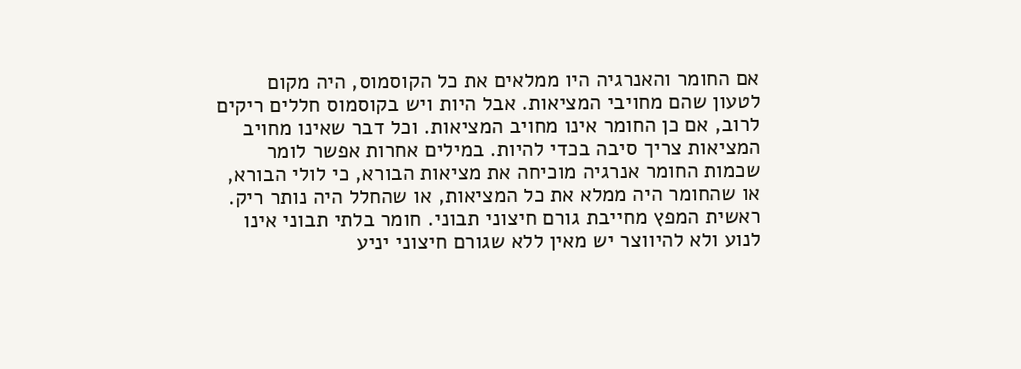אם החומר והאנרגיה היו ממלאים את כל הקוסמוס, היה מקום לטעון שהם מחויבי המציאות. אבל היות ויש בקוסמוס חללים ריקים לרוב, אם כן החומר אינו מחויב המציאות. וכל דבר שאינו מחויב המציאות צריך סיבה בכדי להיות. במילים אחרות אפשר לומר שכמות החומר אנרגיה מוכיחה את מציאות הבורא, כי לולי הבורא, או שהחומר היה ממלא את כל המציאות, או שהחלל היה נותר ריק. ראשית המפץ מחייבת גורם חיצוני תבוני. חומר בלתי תבוני אינו לנוע ולא להיווצר יש מאין ללא שגורם חיצוני יניע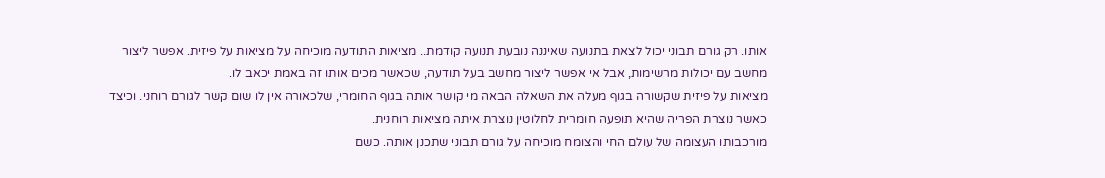אותו. רק גורם תבוני יכול לצאת בתנועה שאיננה נובעת תנועה קודמת.. מציאות התודעה מוכיחה על מציאות על פיזית. אפשר ליצור מחשב עם יכולות מרשימות, אבל אי אפשר ליצור מחשב בעל תודעה, שכאשר מכים אותו זה באמת יכאב לו.
מציאות על פיזית שקשורה בגוף מעלה את השאלה הבאה מי קושר אותה בגוף החומרי, שלכאורה אין לו שום קשר לגורם רוחני. וכיצד כאשר נוצרת הפריה שהיא תופעה חומרית לחלוטין נוצרת איתה מציאות רוחנית.
מורכבותו העצומה של עולם החי והצומח מוכיחה על גורם תבוני שתכנן אותה. כשם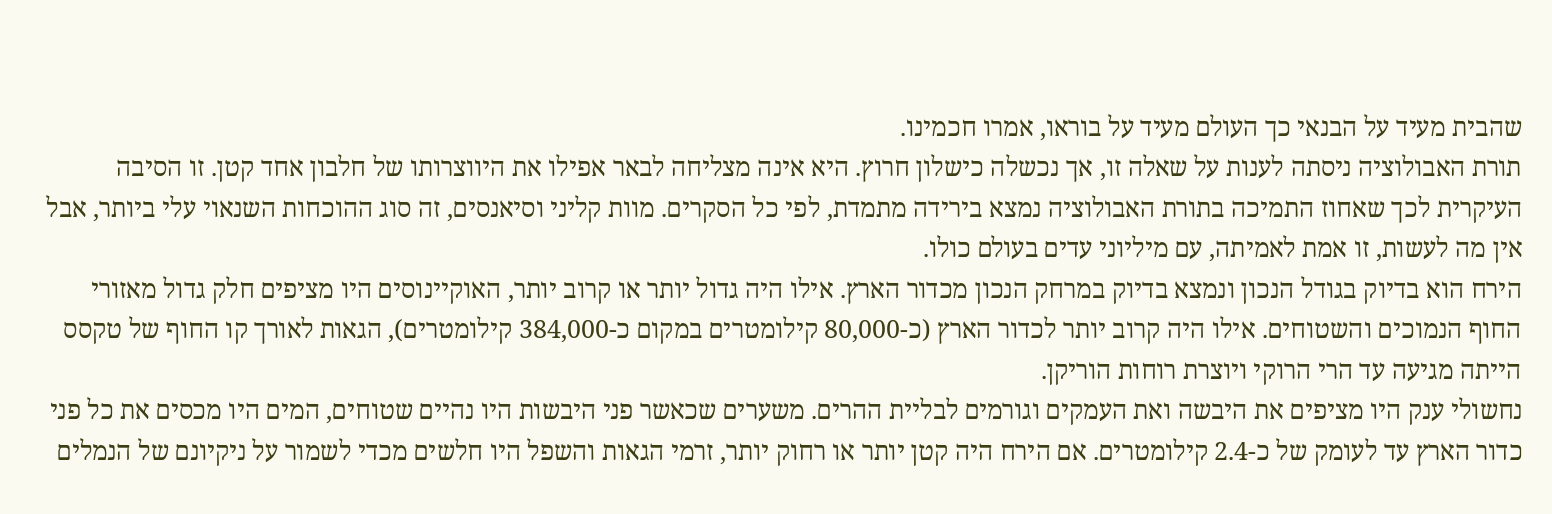שהבית מעיד על הבנאי כך העולם מעיד על בוראו, אמרו חכמינו.
תורת האבולוציה ניסתה לענות על שאלה זו, אך נכשלה כישלון חרוץ. היא אינה מצליחה לבאר אפילו את היווצרותו של חלבון אחד קטן. זו הסיבה העיקרית לכך שאחוז התמיכה בתורת האבולוציה נמצא בירידה מתמדת, לפי כל הסקרים. מוות קליני וסיאנסים, זה סוג ההוכחות השנאוי עלי ביותר, אבל אין מה לעשות, זו אמת לאמיתה, עם מיליוני עדים בעולם כולו.
הירח הוא בדיוק בגודל הנכון ונמצא בדיוק במרחק הנכון מכדור הארץ. אילו היה גדול יותר או קרוב יותר, האוקיינוסים היו מציפים חלק גדול מאזורי החוף הנמוכים והשטוחים. אילו היה קרוב יותר לכדור הארץ (כ-80,000 קילומטרים במקום כ-384,000 קילומטרים), הגאות לאורך קו החוף של טקסס הייתה מגיעה עד הרי הרוקי ויוצרת רוחות הוריקן.
נחשולי ענק היו מציפים את היבשה ואת העמקים וגורמים לבליית ההרים. משערים שכאשר פני היבשות היו נהיים שטוחים, המים היו מכסים את כל פני כדור הארץ עד לעומק של כ-2.4 קילומטרים. אם הירח היה קטן יותר או רחוק יותר, זרמי הגאות והשפל היו חלשים מכדי לשמור על ניקיונם של הנמלים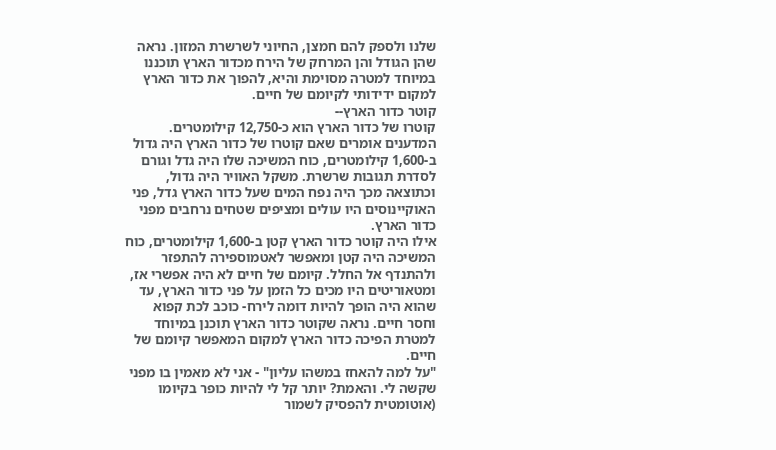שלנו ולספק להם חמצן, החיוני לשרשרת המזון. נראה שהן הגודל והן המרחק של הירח מכדור הארץ תוכננו במיוחד למטרה מסוימת והיא, להפוך את כדור הארץ למקום ידידותי לקיומם של חיים.
קוטר כדור הארץ--
קוטרו של כדור הארץ הוא כ-12,750 קילומטרים. המדענים אומרים שאם קוטרו של כדור הארץ היה גדול ב-1,600 קילומטרים, כוח המשיכה שלו היה גדל וגורם לסדרת תגובות שרשרת. משקל האוויר היה גדול, וכתוצאה מכך היה נפח המים שעל כדור הארץ גדל, פני האוקיינוסים היו עולים ומציפים שטחים נרחבים מפני כדור הארץ.
אילו היה קוטר כדור הארץ קטן ב-1,600 קילומטרים, כוח המשיכה היה קטן ומאפשר לאטמוספירה להתפזר ולהתנדף אל החלל. קיומם של חיים לא היה אפשרי אז, ומטאוריטים היו מכים כל הזמן על פני כדור הארץ, עד שהוא היה הופך להיות דומה לירח- כוכב לכת קפוא וחסר חיים. נראה שקוטר כדור הארץ תוכנן במיוחד למטרת הפיכה כדור הארץ למקום המאפשר קיומם של חיים.
"על למה להאחז במשהו עליון" - אני לא מאמין בו מפני שקשה לי. והאמת? יותר קל לי להיות כופר בקיומו (אוטומטית להפסיק לשמור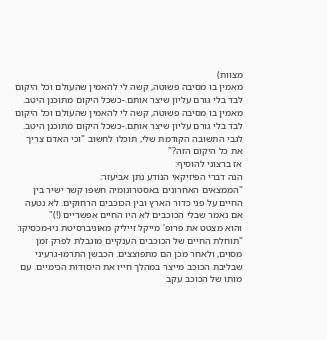מצוות)
מאמין בו מסיבה פשוטה, קשה לי להאמין שהעולם וכל היקום לבד בלי גורם עליון שיצר אותם.-כשכל היקום מתוכנן היטב.
מאמין בו מסיבה פשוטה, קשה לי להאמין שהעולם וכל היקום לבד בלי גורם עליון שיצר אותם.-כשכל היקום מתוכנן היטב.
לגבי התשובה הקודמת שלי, תוכלו לחשוב "וכי האדם צריך את כל היקום הזה?"
אז ברצוני להוסיף:
הנה דברי הפיזיקאי הנודע נתן אביעזר:
"הממצאים האחרונים באסטרונומיה חשפו קשר ישיר בין החיים על פני כדור הארץ ובין הכוכבים הרחוקים. לא נטעה אם נאמר שבלי הכוכבים לא היו החיים אפשריים (!)"
והוא מצטט את פרופ' מייקל זייליק מאוניברסיטת ניו-מכסיקו:
"תוחלת החיים של הכוכבים הענקיים מוגבלת לפרק זמן מסוים, ולאחר מכן הם מתפוצצים. הכבשן התרמו-גרעיני שבליבת הכוכב מייצר במהלך חייו את היסודות הכימיים. עם מותו של הכוכב עקב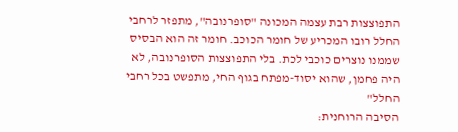התפוצצות רבת עצמה המכונה "סופרנובה", מתפזר לרחבי החלל רובו המכריע של חומר הכוכב. חומר זה הוא הבסיס שממנו נוצרים כוכבי לכת. בלי התפוצצות הסופרנובה, לא היה פחמן, שהוא יסוד-מפתח בגוף החי, מתפשט בכל רחבי החלל"
הסיבה הרוחנית: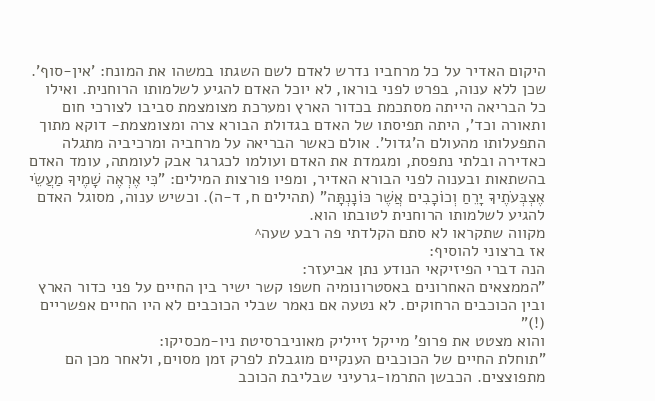היקום האדיר על כל מרחביו נדרש לאדם לשם השגתו במשהו את המונח: 'אין-סוף'. שכן ללא ענוה, בפרט לפני בוראו, לא יוכל האדם להגיע לשלמותו הרוחנית. ואילו כל הבריאה הייתה מסתכמת בכדור הארץ ומערכת מצומצמת סביבו לצורכי חום ותאורה וכד', היתה תפיסתו של האדם בגדולת הבורא צרה ומצומצמת- דוקא מתוך התפעלותו מהעולם ה'גדול'. אולם כאשר הבריאה על מרחביה ומרכיביה מתגלה כאדירה ובלתי נתפסת, ומגמדת את האדם ועולמו לכגרגר אבק לעומתה, עומד האדם בהשתאות ובענוה לפני הבורא האדיר, ומפיו פורצות המילים: "כִּי אֶרְאֶה שָׁמֶיךָ מַעֲשֵׂי אֶצְבְּעֹתֶיךָ יָרֵחַ וְכוֹכָבִים אֲשֶׁר כּוֹנָנְתָּה" (תהילים ח, ד-ה). וכשיש ענוה, מסוגל האדם להגיע לשלמותו הרוחנית לטובתו הוא.
מקווה שתקראו לא סתם הקלדתי פה רבע שעה^
אז ברצוני להוסיף:
הנה דברי הפיזיקאי הנודע נתן אביעזר:
"הממצאים האחרונים באסטרונומיה חשפו קשר ישיר בין החיים על פני כדור הארץ ובין הכוכבים הרחוקים. לא נטעה אם נאמר שבלי הכוכבים לא היו החיים אפשריים (!)"
והוא מצטט את פרופ' מייקל זייליק מאוניברסיטת ניו-מכסיקו:
"תוחלת החיים של הכוכבים הענקיים מוגבלת לפרק זמן מסוים, ולאחר מכן הם מתפוצצים. הכבשן התרמו-גרעיני שבליבת הכוכב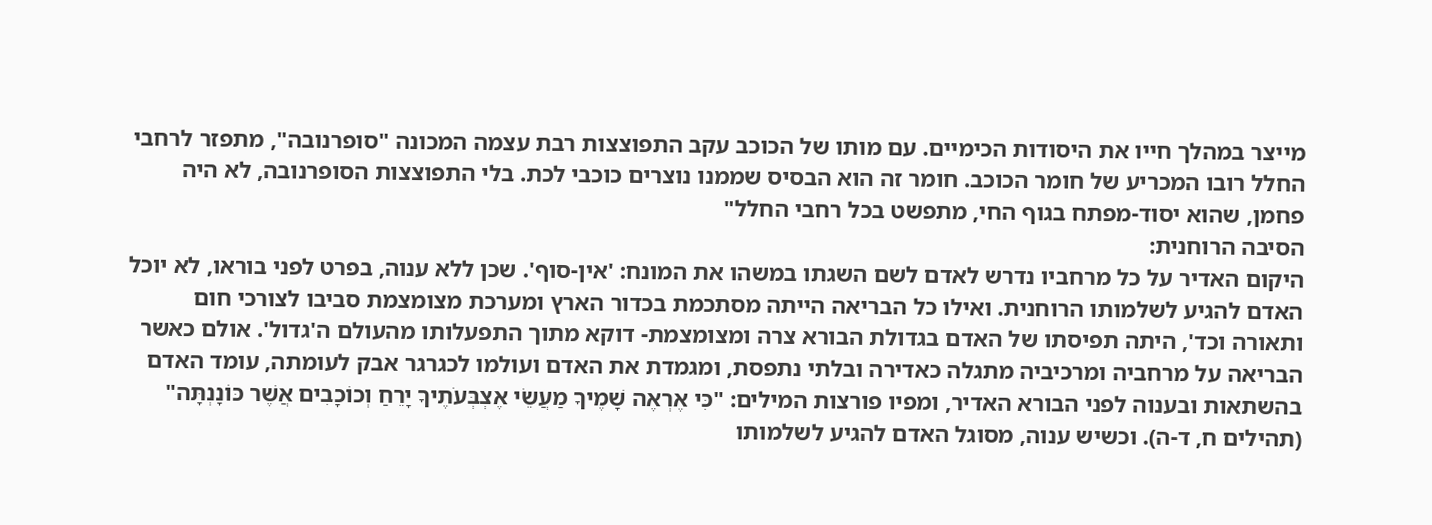מייצר במהלך חייו את היסודות הכימיים. עם מותו של הכוכב עקב התפוצצות רבת עצמה המכונה "סופרנובה", מתפזר לרחבי החלל רובו המכריע של חומר הכוכב. חומר זה הוא הבסיס שממנו נוצרים כוכבי לכת. בלי התפוצצות הסופרנובה, לא היה פחמן, שהוא יסוד-מפתח בגוף החי, מתפשט בכל רחבי החלל"
הסיבה הרוחנית:
היקום האדיר על כל מרחביו נדרש לאדם לשם השגתו במשהו את המונח: 'אין-סוף'. שכן ללא ענוה, בפרט לפני בוראו, לא יוכל האדם להגיע לשלמותו הרוחנית. ואילו כל הבריאה הייתה מסתכמת בכדור הארץ ומערכת מצומצמת סביבו לצורכי חום ותאורה וכד', היתה תפיסתו של האדם בגדולת הבורא צרה ומצומצמת- דוקא מתוך התפעלותו מהעולם ה'גדול'. אולם כאשר הבריאה על מרחביה ומרכיביה מתגלה כאדירה ובלתי נתפסת, ומגמדת את האדם ועולמו לכגרגר אבק לעומתה, עומד האדם בהשתאות ובענוה לפני הבורא האדיר, ומפיו פורצות המילים: "כִּי אֶרְאֶה שָׁמֶיךָ מַעֲשֵׂי אֶצְבְּעֹתֶיךָ יָרֵחַ וְכוֹכָבִים אֲשֶׁר כּוֹנָנְתָּה" (תהילים ח, ד-ה). וכשיש ענוה, מסוגל האדם להגיע לשלמותו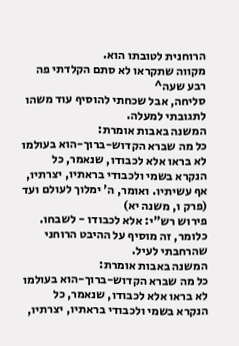הרוחנית לטובתו הוא.
מקווה שתקראו לא סתם הקלדתי פה רבע שעה^
סליחה, אבל שכחתי להוסיף עוד משהו לתגובתי למעלה.
המשנה באבות אומרת:
כל מה שברא הקדוש-ברוך-הוא בעולמו לא בראו אלא לכבודו, שנאמר, כל הנקרא בשמי ולכבודי בראתיו, יצרתיו, אף עשיתיו. ואומר, ה' ימלוך לעולם ועד (פרק ו, משנה יא)
פירוש רש"י: אלא לכבודו - לשבחו.
כלומר, זה מוסיף על ההיבט הרוחני שהרחבתי לעיל.
המשנה באבות אומרת:
כל מה שברא הקדוש-ברוך-הוא בעולמו לא בראו אלא לכבודו, שנאמר, כל הנקרא בשמי ולכבודי בראתיו, יצרתיו,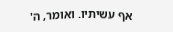אף עשיתיו. ואומר, ה'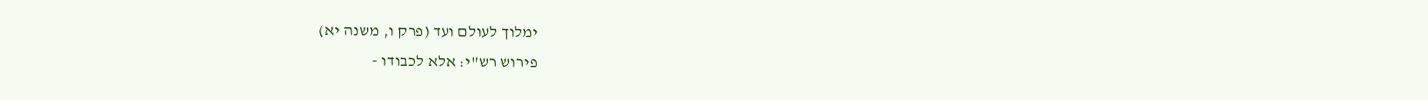ימלוך לעולם ועד (פרק ו, משנה יא)
פירוש רש"י: אלא לכבודו -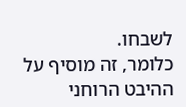לשבחו.
כלומר, זה מוסיף על ההיבט הרוחני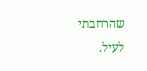שהרחבתי לעיל.